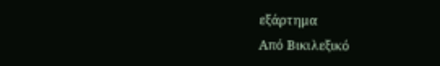εξάρτημα
Από Βικιλεξικό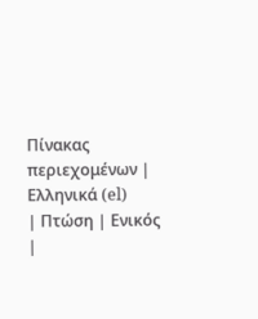Πίνακας περιεχομένων |
Ελληνικά (el)
| Πτώση | Ενικός |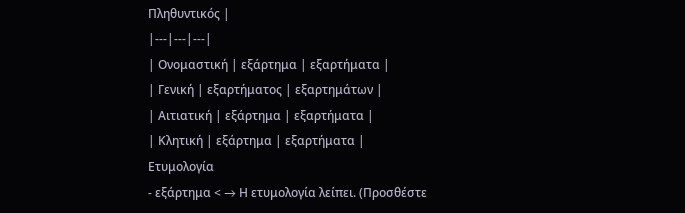Πληθυντικός |
|---|---|---|
| Ονομαστική | εξάρτημα | εξαρτήματα |
| Γενική | εξαρτήματος | εξαρτημάτων |
| Αιτιατική | εξάρτημα | εξαρτήματα |
| Κλητική | εξάρτημα | εξαρτήματα |
Ετυμολογία
- εξάρτημα < → Η ετυμολογία λείπει. (Προσθέστε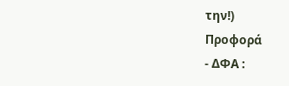την!)
Προφορά
- ΔΦΑ :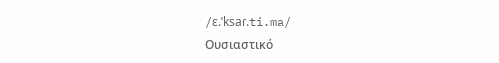/ɛ.ˈksaɾ.ti.ma/
Ουσιαστικό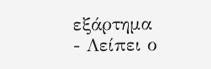εξάρτημα
- Λείπει ο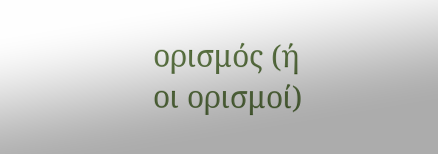ορισμός (ή οι ορισμοί)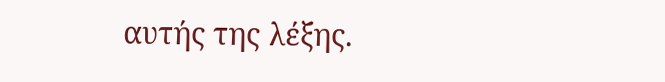αυτής της λέξης.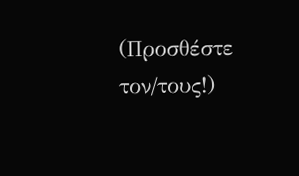(Προσθέστε τον/τους!)